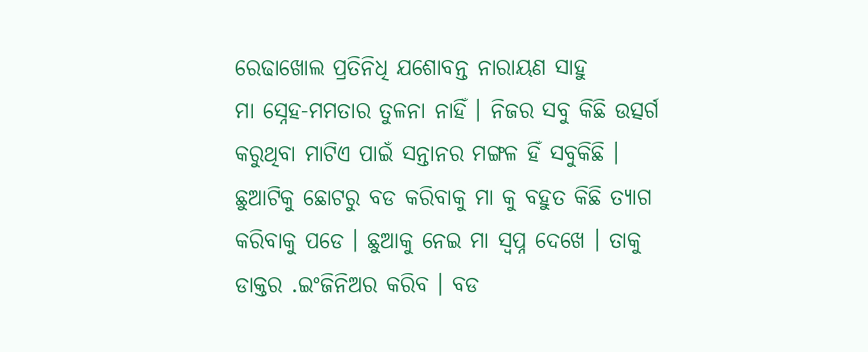ରେଢାଖୋଲ ପ୍ରତିନିଧି ଯଶୋବନ୍ତ ନାରାୟଣ ସାହୁ
ମା ସ୍ନେହ-ମମତାର ତୁଳନା ନାହିଁ । ନିଜର ସବୁ କିଛି ଉତ୍ସର୍ଗ କରୁଥିବା ମାଟିଏ ପାଇଁ ସନ୍ତାନର ମଙ୍ଗଳ ହିଁ ସବୁକିଛି । ଛୁଆଟିକୁ ଛୋଟରୁ ବଡ କରିବାକୁ ମା କୁ ବହୁତ କିଛି ତ୍ୟାଗ କରିବାକୁ ପଡେ । ଛୁଆକୁ ନେଇ ମା ସ୍ୱପ୍ନ ଦେଖେ । ତାକୁ ଡାକ୍ତର .ଇଂଜିନିଅର କରିବ । ବଡ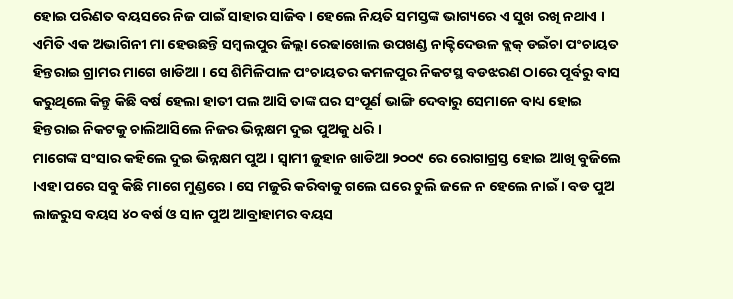ହୋଇ ପରିଣତ ବୟସରେ ନିଜ ପାଇଁ ସାହାର ସାଜିବ । ହେଲେ ନିୟତି ସମସ୍ତଙ୍କ ଭାଗ୍ୟରେ ଏ ସୁଖ ରଖି ନଥାଏ । ଏମିତି ଏକ ଅଭାଗିନୀ ମା ହେଉଛନ୍ତି ସମ୍ବଲପୁର ଜିଲ୍ଲା ରେଢାଖୋଲ ଉପଖଣ୍ଡ ନାକ୍ଟିଦେଉଳ ବ୍ଲକ୍ ଡଇଁଚା ପଂଚାୟତ ହିନ୍ତରାଇ ଗ୍ରାମର ମାଗେ ଖାଡିଆ । ସେ ଶିମିଳିପାଳ ପଂଚାୟତର କମଳପୁର ନିକଟସ୍ଥ ବଡଝରଣ ଠାରେ ପୂର୍ବରୁ ବାସ କରୁଥିଲେ କିନ୍ତୁ କିଛି ବର୍ଷ ହେଲା ହାତୀ ପଲ ଆସି ତାଙ୍କ ଘର ସଂପୂର୍ଣ ଭାଙ୍ଗି ଦେବାରୁ ସେମାନେ ବାଧ୍ୟ ହୋଇ ହିନ୍ତରାଇ ନିକଟକୁ ଚାଲିଆସିଲେ ନିଜର ଭିନ୍ନକ୍ଷମ ଦୁଇ ପୁଅକୁ ଧରି ।
ମାଗେଙ୍କ ସଂସାର କହିଲେ ଦୁଇ ଭିନ୍ନକ୍ଷମ ପୁଅ । ସ୍ୱାମୀ ଜୁହାନ ଖାଡିଆ ୨୦୦୯ ରେ ରୋଗାଗ୍ରସ୍ତ ହୋଇ ଆଖି ବୁଜିଲେ ।ଏହା ପରେ ସବୁ କିଛି ମାଗେ ମୁଣ୍ଡରେ । ସେ ମଜୁରି କରିବାକୁ ଗଲେ ଘରେ ଚୁଲି ଜଳେ ନ ହେଲେ ନାଇଁ । ବଡ ପୁଅ ଲାଜରୁସ ବୟସ ୪୦ ବର୍ଷ ଓ ସାନ ପୁଅ ଆବ୍ରାହାମର ବୟସ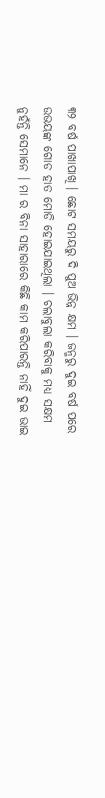୩୨ ବର୍ଷ ପାଖାପାଖି । ଛୋଟ ସମୟରୁ ଦି ପୁଅ ଭିନ୍ନ କ୍ଷମ । ଜନ୍ମରୁ ଦୁଇ ବର୍ଷ ପରେ ଉଭୟଙ୍କ ଗୋଡ ହାତ ମୋଡି ହୋଇଯାଇଥିଲା । ଚଲାବୁଲା କରିବାକୁ ମଧ୍ୟ ସକ୍ଷମ ନୁହଁନ୍ତି ସେମାନେ । ମା ର ବିନା ସାହାରାରେ କିଛି କାମ କରିପାରନ୍ତି ନାହିଁ ଦୁଇ ଭାଇ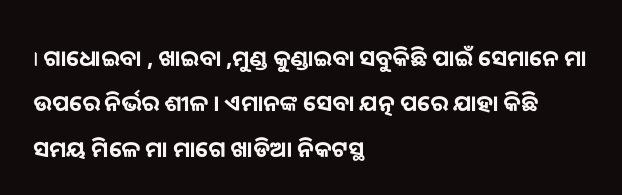। ଗାଧୋଇବା , ଖାଇବା ,ମୁଣ୍ଡ କୁଣ୍ଡାଇବା ସବୁକିଛି ପାଇଁ ସେମାନେ ମା ଉପରେ ନିର୍ଭର ଶୀଳ । ଏମାନଙ୍କ ସେବା ଯତ୍ନ ପରେ ଯାହା କିଛି ସମୟ ମିଳେ ମା ମାଗେ ଖାଡିଆ ନିକଟସ୍ଥ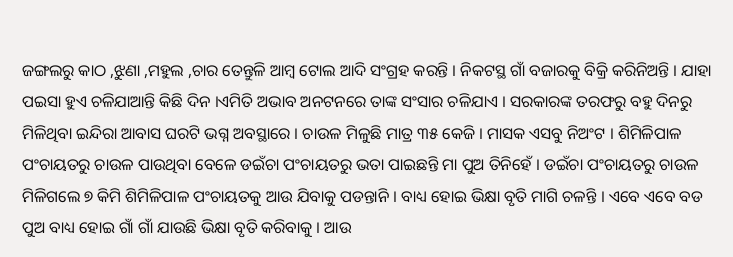ଜଙ୍ଗଲରୁ କାଠ ,ଝୁଣା ,ମହୁଲ ,ଚାର ତେନ୍ତୁଳି ଆମ୍ବ ଟୋଲ ଆଦି ସଂଗ୍ରହ କରନ୍ତି । ନିକଟସ୍ଥ ଗାଁ ବଜାରକୁ ବିକ୍ରି କରିନିଅନ୍ତି । ଯାହା ପଇସା ହୁଏ ଚଳିଯାଆନ୍ତି କିଛି ଦିନ ।ଏମିତି ଅଭାବ ଅନଟନରେ ତାଙ୍କ ସଂସାର ଚଳିଯାଏ । ସରକାରଙ୍କ ତରଫରୁ ବହୁ ଦିନରୁ ମିଳିଥିବା ଇନ୍ଦିରା ଆବାସ ଘରଟି ଭଗ୍ନ ଅବସ୍ଥାରେ । ଚାଉଳ ମିଳୁଛି ମାତ୍ର ୩୫ କେଜି । ମାସକ ଏସବୁ ନିଅଂଟ । ଶିମିଳିପାଳ ପଂଚାୟତରୁ ଚାଉଳ ପାଉଥିବା ବେଳେ ଡଇଁଚା ପଂଚାୟତରୁ ଭତା ପାଇଛନ୍ତି ମା ପୁଅ ତିନିହେଁ । ଡଇଁଚା ପଂଚାୟତରୁ ଚାଉଳ ମିଳିଗଲେ ୭ କିମି ଶିମିଳିପାଳ ପଂଚାୟତକୁ ଆଉ ଯିବାକୁ ପଡନ୍ତାନି । ବାଧ୍ୟ ହୋଇ ଭିକ୍ଷା ବୃତି ମାଗି ଚଳନ୍ତି । ଏବେ ଏବେ ବଡ ପୁଅ ବାଧ୍ୟ ହୋଇ ଗାଁ ଗାଁ ଯାଉଛି ଭିକ୍ଷା ବୃତି କରିବାକୁ । ଆଉ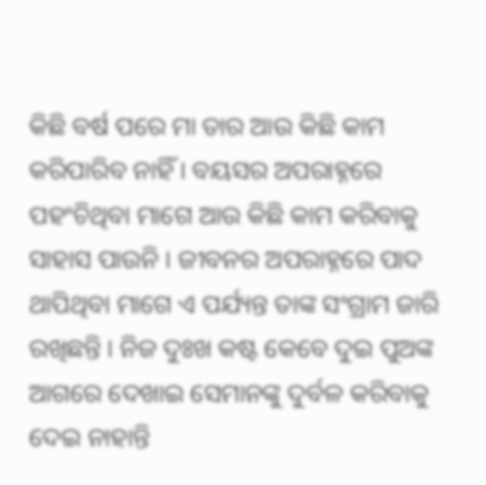କିଛି ବର୍ଷ ପରେ ମା ତାର ଆଉ କିଛି କାମ କରିପାରିବ ନାହିଁ । ବୟସର ଅପରାହ୍ନରେ ପହଂଚିଥିବା ମାଗେ ଆଉ କିଛି କାମ କରିବାକୁ ସାହାସ ପାଉନି । ଜୀବନର ଅପରାହ୍ନରେ ପାଦ ଥାପିଥିବା ମାଗେ ଏ ପର୍ଯ୍ୟନ୍ତ ତାଙ୍କ ସଂଗ୍ରାମ ଜାରି ରଖିଛନ୍ତି । ନିଜ ଦୁଃଖ କଷ୍ଟ କେବେ ଦୁଇ ପୁଅଙ୍କ ଆଗରେ ଦେଖାଇ ସେମାନଙ୍କୁ ଦୁର୍ବଳ କରିବାକୁ ଦେଇ ନାହାନ୍ତି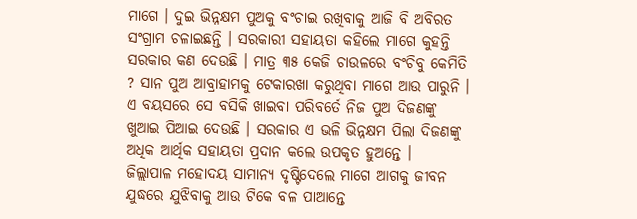ମାଗେ । ଦୁଇ ଭିନ୍ନକ୍ଷମ ପୁଅକୁ ବଂଚାଇ ରଖିବାକୁ ଆଜି ବି ଅବିରତ ସଂଗ୍ରାମ ଚଳାଇଛନ୍ତି । ସରକାରୀ ସହାୟତା କହିଲେ ମାଗେ କୁହନ୍ତି ସରକାର କଣ ଦେଉଛି । ମାତ୍ର ୩୫ କେଜି ଚାଉଳରେ ବଂଚିବୁ କେମିତି ? ସାନ ପୁଅ ଆବ୍ରାହାମକୁ ଟେକାରଖା କରୁଥିବା ମାଗେ ଆଉ ପାରୁନି । ଏ ବୟସରେ ସେ ବସିକି ଖାଇବା ପରିବର୍ତେ ନିଜ ପୁଅ ଦିଜଣଙ୍କୁ ଖୁଆଇ ପିଆଇ ଦେଉଛି । ସରକାର ଏ ଭଳି ଭିନ୍ନକ୍ଷମ ପିଲା ଦିଜଣଙ୍କୁ ଅଧିକ ଆର୍ଥିକ ସହାୟତା ପ୍ରଦାନ କଲେ ଉପକୃତ ହୁଅନ୍ତେ ।
ଜିଲ୍ଲାପାଳ ମହୋଦୟ ସାମାନ୍ୟ ଦୃଷ୍ଟିଦେଲେ ମାଗେ ଆଗକୁ ଜୀବନ ଯୁଦ୍ଧରେ ଯୁଝିବାକୁ ଆଉ ଟିକେ ବଳ ପାଆନ୍ତେ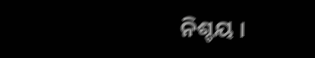ନିଶ୍ଚୟ ।